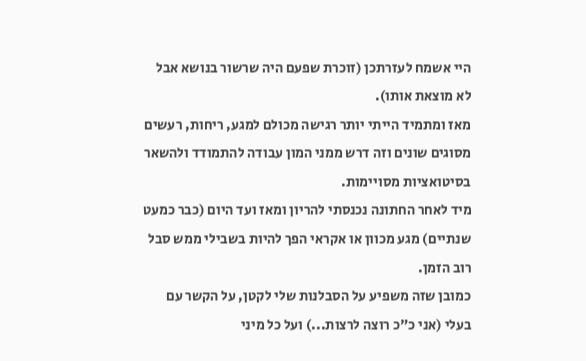היי אשמח לעזרתכן (זוכרת שפעם היה שרשור בנושא אבל לא מוצאת אותו).
מאז ומתמיד הייתי יותר רגישה מכולם למגע, ריחות, רעשים מסוגים שונים וזה דרש ממני המון עבודה להתמודד ולהשאר בסיטואציות מסויימות.
מיד לאחר החתונה נכנסתי להריון ומאז ועד היום (כבר כמעט שנתיים) מגע מכוון או אקראי הפך להיות בשבילי ממש סבל רוב הזמן.
כמובן שזה משפיע על הסבלנות שלי לקטן, על הקשר עם בעלי (אני כ"כ רוצה לרצות...) ועל כל מיני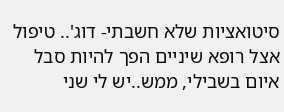סיטואציות שלא חשבתי- דוג'.. טיפול אצל רופא שיניים הפך להיות סבל איום בשבילי, ממש..יש לי שני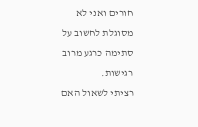חורים ואני לא מסוגלת לחשוב על סתימה כרגע מרוב רגישות.
רציתי לשאול האם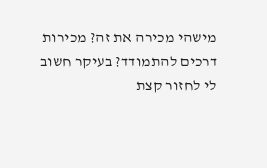מישהי מכירה את זה? מכירות דרכים להתמודד? בעיקר חשוב לי לחזור קצת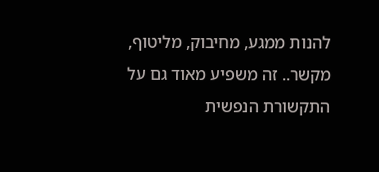להנות ממגע, מחיבוק, מליטוף, מקשר.. זה משפיע מאוד גם על התקשורת הנפשית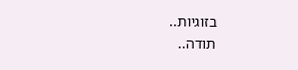בזוגיות..
תודה..